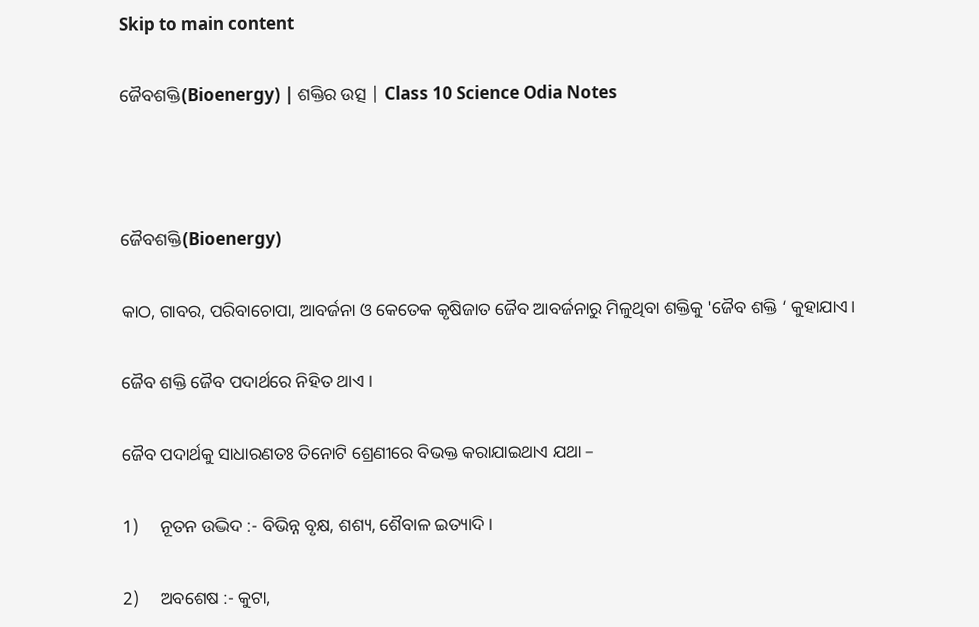Skip to main content

ଜୈବଶକ୍ତି(Bioenergy) | ଶକ୍ତିର ଉତ୍ସ | Class 10 Science Odia Notes



ଜୈବଶକ୍ତି(Bioenergy)

କାଠ, ଗାବର, ପରିବାଚୋପା, ଆବର୍ଜନା ଓ କେତେକ କୃଷିଜାତ ଜୈବ ଆବର୍ଜନାରୁ ମିଳୁଥିବା ଶକ୍ତିକୁ 'ଜୈବ ଶକ୍ତି ‘ କୁହାଯାଏ।

ଜୈବ ଶକ୍ତି ଜୈବ ପଦାର୍ଥରେ ନିହିତ ଥାଏ ।

ଜୈବ ପଦାର୍ଥକୁ ସାଧାରଣତଃ ତିନୋଟି ଶ୍ରେଣୀରେ ବିଭକ୍ତ କରାଯାଇଥାଏ ଯଥା –

1)     ନୂତନ ଉଦ୍ଭିଦ :- ବିଭିନ୍ନ ବୃକ୍ଷ, ଶଶ୍ୟ, ଶୈବାଳ ଇତ୍ୟାଦି ।

2)     ଅବଶେଷ :- କୁଟା,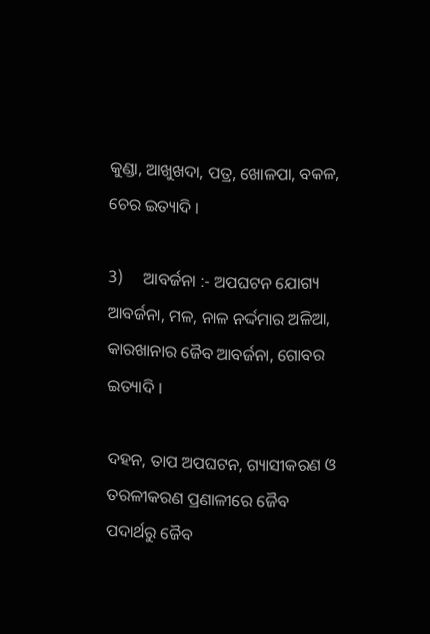କୁଣ୍ଡା, ଆଖୁଖଦା, ପତ୍ର, ଖୋଳପା, ବକଳ, ଚେର ଇତ୍ୟାଦି ।

3)     ଆବର୍ଜନା :- ଅପଘଟନ ଯୋଗ୍ୟ ଆବର୍ଜନା, ମଳ, ନାଳ ନର୍ଦ୍ଦମାର ଅଳିଆ, କାରଖାନାର ଜୈବ ଆବର୍ଜନା, ଗୋବର ଇତ୍ୟାଦି ।

ଦହନ, ତାପ ଅପଘଟନ, ଗ୍ୟାସୀକରଣ ଓ ତରଳୀକରଣ ପ୍ରଣାଳୀରେ ଜୈବ ପଦାର୍ଥରୁ ଜୈବ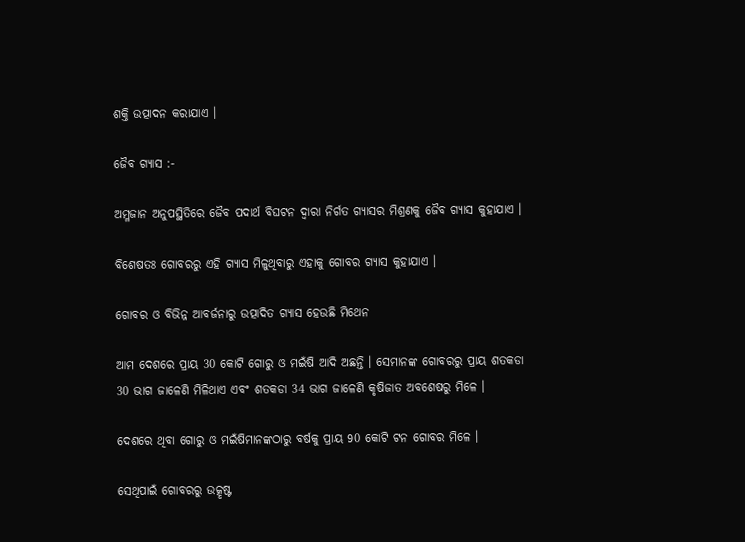ଶକ୍ତି ଉତ୍ପାଦନ କରାଯାଏ ।

ଜୈବ ଗ୍ୟାସ :-

ଅମ୍ଳଜାନ ଅନୁପସ୍ଥିତିରେ ଜୈବ ପଦାର୍ଥ ବିଘଟନ ଦ୍ୱାରା ନିର୍ଗତ ଗ୍ୟାସର ମିଶ୍ରଣକୁ ଜୈବ ଗ୍ୟାସ କୁହାଯାଏ ।

ବିଶେଷତଃ ଗୋବରରୁ ଏହି ଗ୍ୟାସ ମିଳୁଥିବାରୁ ଏହାକୁ ଗୋବର ଗ୍ୟାସ କୁହାଯାଏ ।

ଗୋବର ଓ ବିଭିନ୍ନ ଆବର୍ଜନାରୁ ଉତ୍ପାଦିତ ଗ୍ୟାସ ହେଉଛି ମିଥେନ

ଆମ ଦେଶରେ ପ୍ରାୟ 30 କୋଟି ଗୋରୁ ଓ ମଇଁଷି ଆଦି ଅଛନ୍ତି । ସେମାନଙ୍କ ଗୋବରରୁ ପ୍ରାୟ ଶତକଡା 30 ଭାଗ ଜାଳେଣି ମିଳିଥାଏ ଏବଂ ଶତକଡା 34 ଭାଗ ଜାଳେଣି କୃଷିଜାତ ଅବଶେଷରୁ ମିଳେ ।

ଦେଶରେ ଥିବା ଗୋରୁ ଓ ମଇଁଷିମାନଙ୍କଠାରୁ ବର୍ଷକୁ ପ୍ରାୟ 90 କୋଟି ଟନ ଗୋବର ମିଳେ ।

ସେଥିପାଇଁ ଗୋବରରୁ ଉତ୍କୃଷ୍ଟ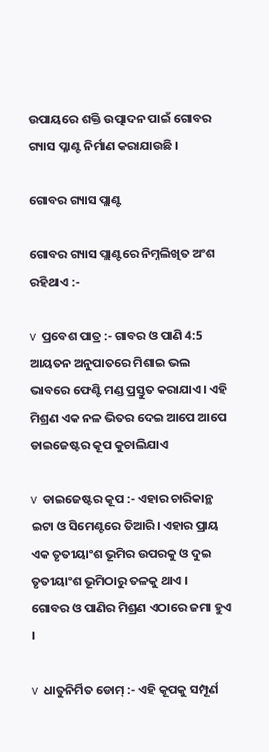ଉପାୟରେ ଶକ୍ତି ଉତ୍ପାଦନ ପାଇଁ ଗୋବର ଗ୍ୟାସ ପ୍ଳାଣ୍ଟ ନିର୍ମାଣ କରାଯାଉଛି ।

ଗୋବର ଗ୍ୟାସ ପ୍ଲାଣ୍ଟ

ଗୋବର ଗ୍ୟାସ ପ୍ଲାଣ୍ଟରେ ନିମ୍ନଲିଖିତ ଅଂଶ ରହିଥାଏ :-

v  ପ୍ରବେଶ ପାତ୍ର :- ଗାବର ଓ ପାଣି 4:5 ଆୟତନ ଅନୁପାତରେ ମିଶାଇ ଭଲ ଭାବରେ ଫେଣ୍ଟି ମଣ୍ଡ ପ୍ରସ୍ତୁତ କରାଯାଏ। ଏହି ମିଶ୍ରଣ ଏକ ନଳ ଭିତର ଦେଇ ଆପେ ଆପେ  ଡାଇଜେଷ୍ଟର କୂପ କୁଚାଲିଯାଏ

v  ଡାଇଜେଷ୍ଟର କୂପ :- ଏହାର ଚାରିକାନ୍ଥ ଇଟା ଓ ସିମେଣ୍ଟରେ ତିଆରି। ଏହାର ପ୍ରାୟ ଏକ ତୃତୀୟାଂଶ ଭୂମିର ଉପରକୁ ଓ ଦୁଇ ତୃତୀୟାଂଶ ଭୂମିଠାରୁ ତଳକୁ ଥାଏ ।  ଗୋବର ଓ ପାଣିର ମିଶ୍ରଣ ଏଠାରେ ଜମା ହୁଏ ।

v  ଧାତୁନିର୍ମିତ ଡୋମ୍ :- ଏହି କୂପକୁ ସମ୍ପୂର୍ଣ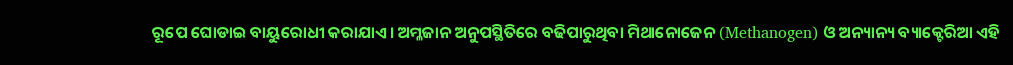ରୂପେ ଘୋଡାଇ ବାୟୁରୋଧୀ କରାଯାଏ। ଅମ୍ଳଜାନ ଅନୁପସ୍ଥିତିରେ ବଢିପାରୁଥିବା ମିଥାନୋଜେନ (Methanogen) ଓ ଅନ୍ୟାନ୍ୟ ବ୍ୟାକ୍ଟେରିଆ ଏହି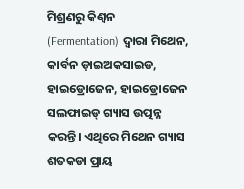ମିଶ୍ରଣରୁ କିଣ୍ୱନ (Fermentation) ଦ୍ୱାରା ମିଥେନ, କାର୍ବନ ଡ଼ାଇଅକସାଇଡ, ହାଇଡ୍ରୋଜେନ, ହାଇଡ୍ରୋଜେନ ସଲଫାଇଡ୍ ଗ୍ୟାସ ଉତ୍ପନ୍ନ କରନ୍ତି। ଏଥିରେ ମିଥେନ ଗ୍ୟାସ ଶତକଡା ପ୍ରାୟ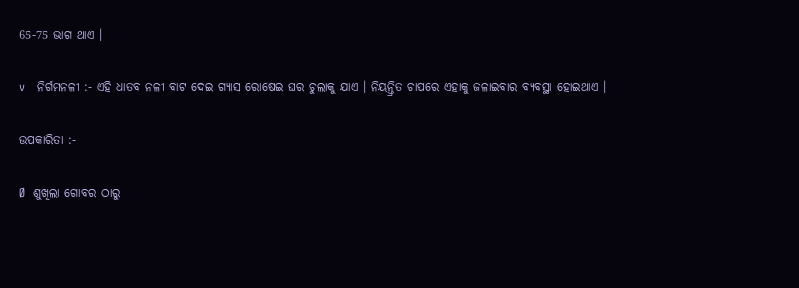65-75 ଭାଗ ଥାଏ ।

v   ନିର୍ଗମନଳୀ :- ଏହି ଧାତବ ନଳୀ ବାଟ ଦେଇ ଗ୍ୟାସ ରୋଷେଇ ଘର ଚୁଲାକୁ ଯାଏ । ନିୟନ୍ତ୍ରିତ ଚାପରେ ଏହାକୁ ଜଳାଇବାର ବ୍ୟବସ୍ଥା ହୋଇଥାଏ ।

ଉପକାରିତା :-

Ø  ଶୁଖିଲା ଗୋବର ଠାରୁ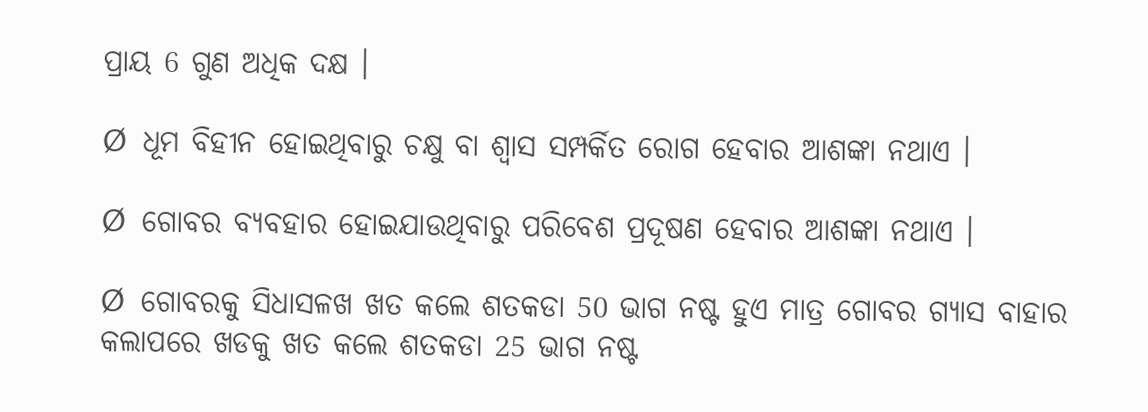ପ୍ରାୟ 6 ଗୁଣ ଅଧିକ ଦକ୍ଷ ।

Ø  ଧୂମ ବିହୀନ ହୋଇଥିବାରୁ ଚକ୍ଷୁ ବା ଶ୍ଵାସ ସମ୍ପର୍କିତ ରୋଗ ହେବାର ଆଶଙ୍କା ନଥାଏ ।

Ø  ଗୋବର ବ୍ୟବହାର ହୋଇଯାଉଥିବାରୁ ପରିବେଶ ପ୍ରଦୂଷଣ ହେବାର ଆଶଙ୍କା ନଥାଏ ।

Ø  ଗୋବରକୁ ସିଧାସଳଖ ଖତ କଲେ ଶତକଡା 50 ଭାଗ ନଷ୍ଟ ହୁଏ ମାତ୍ର ଗୋବର ଗ୍ୟାସ ବାହାର କଲାପରେ ଖଡକୁ ଖତ କଲେ ଶତକଡା 25 ଭାଗ ନଷ୍ଟ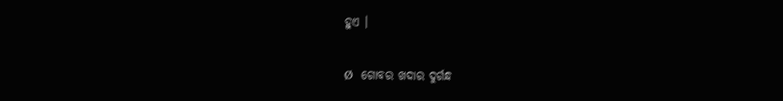ହୁଏ ।

Ø  ଗୋବର ଖଦାର ଦୁର୍ଗନ୍ଧ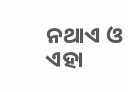ନଥାଏ ଓ ଏହା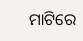ମାଟିରେ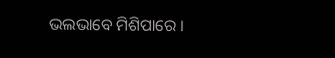ଭଲଭାବେ ମିଶିପାରେ ।